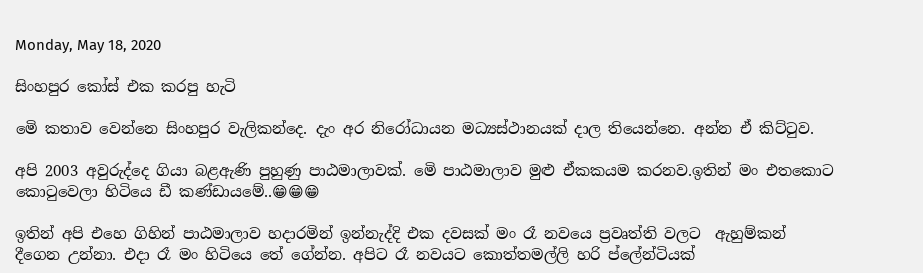Monday, May 18, 2020

සිංහපුර කෝස් එක කරපු හැටි

මෙි කතාව වෙන්නෙ සිංහපුර වැලිකන්දෙ. දැං අර නිරෝධායන මධ්‍යස්ථානයක් දාල තියෙන්නෙ. අන්න ඒ කිට්ටුව.

අපි 2003 අවුරුද්දෙ ගියා බළඇණි පුහුණු පාඨමාලාවක්. මෙි පාඨමාලාව මුළු ඒකකයම කරනව.ඉතින් මං එතකොට කොටුවෙලා හිටියෙ ඩී කණ්ඩායමේ..😁😁😁

ඉතින් අපි එහෙ ගිහින් පාඨමාලාව හදාරමින් ඉන්නැද්දි එක දවසක් මං රෑ නවයෙ ප්‍රවෘත්ති වලට  ඇහුම්කන් දීගෙන උන්නා. එදා රෑ මං හිටියෙ තේ ගේන්න. අපිට රෑ නවයට කොත්තමල්ලි හරි ප්ලේන්ටියක්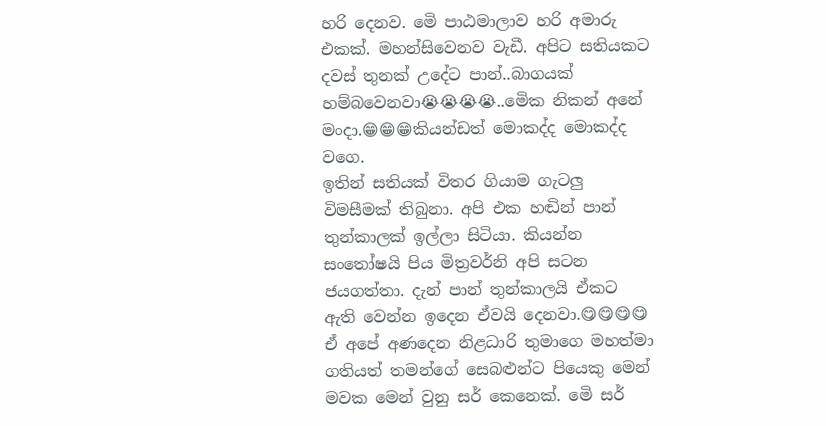හරි දෙනව. මෙි පාඨමාලාව හරි අමාරු එකක්. මහන්සිවෙනව වැඩී. අපිට සතියකට දවස් තුනක් උදේට පාන්..බාගයක් හම්බවෙනවා😭😭😭😭..මෙික නිකන් අනේ මංදා.😁😁😁කියන්ඩත් මොකද්ද මොකද්ද වගෙ.
ඉතින් සතියක් විතර ගියාම ගැටලු විමසීමක් තිබුනා. අපි එක හඬින් පාන් තුන්කාලක් ඉල්ලා සිටියා. කියන්න සංතෝෂයි පිය මිත්‍රවර්නි අපි සටන ජයගත්තා. දැන් පාන් තුන්කාලයි ඒකට ඇති වෙන්න ඉදෙන ඒවයි දෙනවා.😋😋😋😋 ඒ අපේ අණදෙන නිළධාරි තුමාගෙ මහත්මා ගතියත් තමන්ගේ සෙබළුන්ට පියෙකු මෙන් මවක මෙන් වුනු සර් කෙනෙක්. මෙි සර්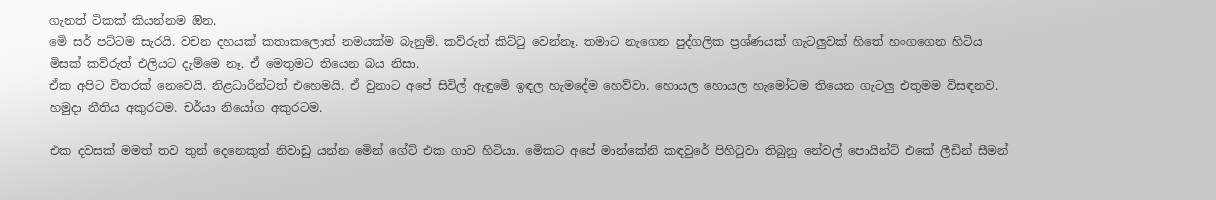ගැනත් ටිකක් කියන්නම ඔින.
මෙි සර් පට්ටම සැරයි. වචන දහයක් කතාකලොත් නමයක්ම බැනුම්. කව්රුත් කිට්ටු වෙන්නෑ. තමාට නැගෙන පුද්ගලික ප්‍රශ්ණයක් ගැටලුවක් හිතේ හංගගෙන හිටිය මිසක් කව්රුත් එලියට දැම්මෙ නෑ. ඒ මෙතුමට තියෙන බය නිසා.
ඒක අපිට විතරක් නෙවෙයි. නිළධාරින්ටත් එහෙමයි. ඒ වුනාට අපේ සිවිල් ඇඳුමෙි ඉඳල හැමදේම හෙව්වා. හොයල හොයල හැමෝටම තියෙන ගැටලු එතුමම විසඳනව. හමුදා නීතිය අකුරටම. චර්යා නියෝග අකුරටම.

එක දවසක් මමත් තව තුන් දෙනෙකුත් නිවාඩු යන්න මෙින් ගේට් එක ගාව හිටියා. මෙිකට අපේ මාන්කේනි කඳවුරේ පිහිටුවා තිබුනු නේවල් පොයින්ට් එකේ ලීඩින් සීමන්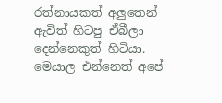රත්නායකත් අලුතෙන් ඇවිත් හිටපු ඒබීලා දෙන්නෙකුත් හිටියා. මෙයාල එන්නෙත් අපේ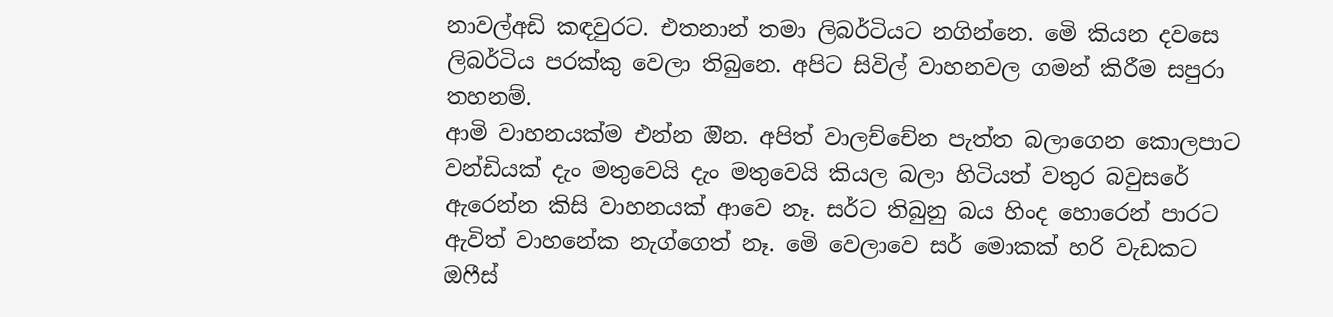නාවල්අඩි කඳවුරට. එතනාන් තමා ලිබර්ටියට නගින්නෙ. මෙි කියන දවසෙ ලිබර්ටිය පරක්කු වෙලා තිබුනෙ. අපිට සිවිල් වාහනවල ගමන් කිරීම සපුරා තහනම්.
ආමි වාහනයක්ම එන්න ඔින. අපිත් වාලච්චේන පැත්ත බලාගෙන කොලපාට වන්ඩියක් දැං මතුවෙයි දැං මතුවෙයි කියල බලා හිටියත් වතුර බවුසරේ ඇරෙන්න කිසි වාහනයක් ආවෙ නෑ. සර්ට තිබුනු බය හිංද හොරෙන් පාරට ඇවිත් වාහනේක නැග්ගෙත් නෑ. මෙි වෙලාවෙ සර් මොකක් හරි වැඩකට ඔෆීස්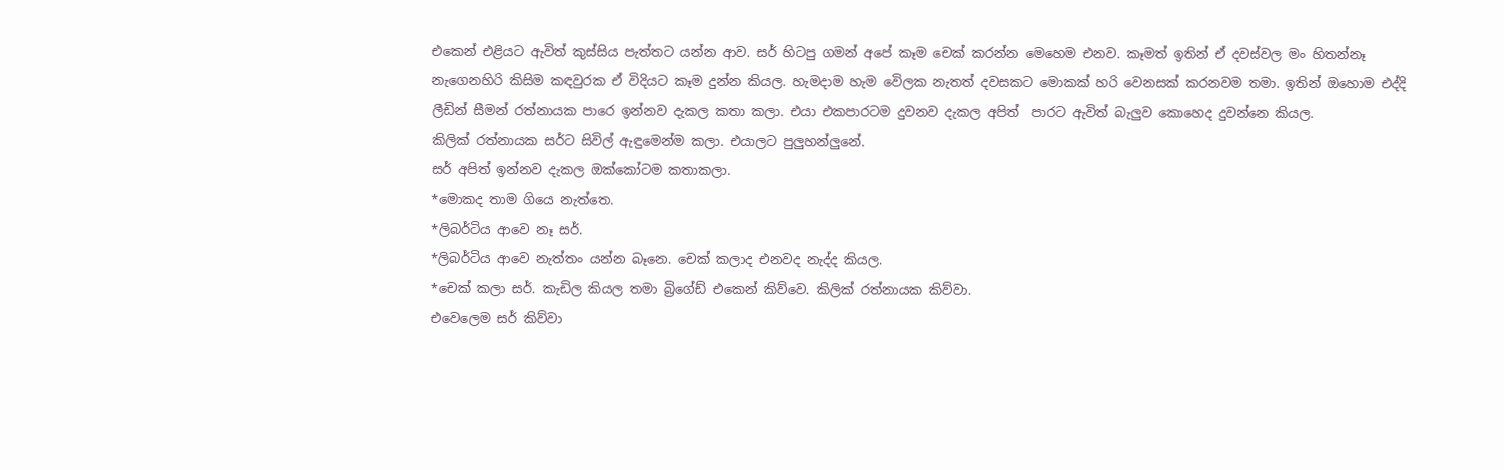එකෙන් එළියට ඇවිත් කුස්සිය පැත්තට යන්න ආව. සර් හිටපු ගමන් අපේ කෑම චෙක් කරන්න මෙහෙම එනව. කෑමත් ඉතින් ඒ දවස්වල මං හිතන්නෑ නැගෙනහිරි කිසිම කඳවුරක ඒ විදියට කෑම දුන්න කියල. හැමදාම හැම වෙිලක නැතත් දවසකට මොකක් හරි වෙනසක් කරනවම තමා. ඉතින් ඔහොම එද්දි ලීඩින් සීමන් රත්නායක පාරෙ ඉන්නව දැකල කතා කලා. එයා එකපාරටම දුවනව දැකල අපිත්  පාරට ඇවිත් බැලුව කොහෙද දුවන්නෙ කියල.
කිලික් රත්නායක සර්ට සිවිල් ඇඳුමෙන්ම කලා. එයාලට පුලුහන්ලුනේ.
සර් අපිත් ඉන්නව දැකල ඔක්කෝටම කතාකලා.
*මොකද තාම ගියෙ නැත්තෙ.
*ලිබර්ටිය ආවෙ නෑ සර්.
*ලිබර්ටිය ආවෙ නැත්තං යන්න බෑනෙ. චෙක් කලාද එනවද නැද්ද කියල.
*චෙක් කලා සර්. කැඩිල කියල තමා බ්‍රිගේඩ් එකෙන් කිව්වෙ. කිලික් රත්නායක කිව්වා.
එවෙලෙම සර් කිව්වා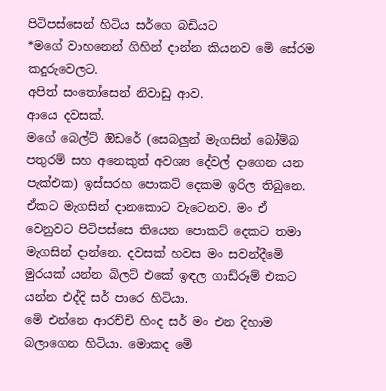පිටිපස්සෙන් හිටිය සර්ගෙ බඩියට
*මගේ වාහනෙන් ගිහින් දාන්න කියනව මෙි සේරම කදුරුවෙලට.
අපිත් සංතෝසෙන් නිවාඩු ආව.
ආයෙ දවසක්.
මගේ බෙල්ට් ඔිඩරේ (සෙබලුන් මැගසින් බෝම්බ පතුරම් සහ අනෙකුත් අවශ්‍ය දේවල් දාගෙන යන පැක්එක) ඉස්සරහ පොකට් දෙකම ඉරිල තිබුනෙ. ඒකට මැගසින් දානකොට වැටෙනව. මං ඒ වෙනුවට පිටිපස්සෙ තියෙන පොකට් දෙකට තමා මැගසින් දාන්නෙ. දවසක් හවස මං සවන්දීමෙි මුරයක් යන්න බිලට් එකේ ඉඳල ගාඩ්රූම් එකට යන්න එද්දි සර් පාරෙ හිටියා.
මෙි එන්නෙ ආරච්චි හිංද සර් මං එන දිහාම බලාගෙන හිටියා. මොකද මෙි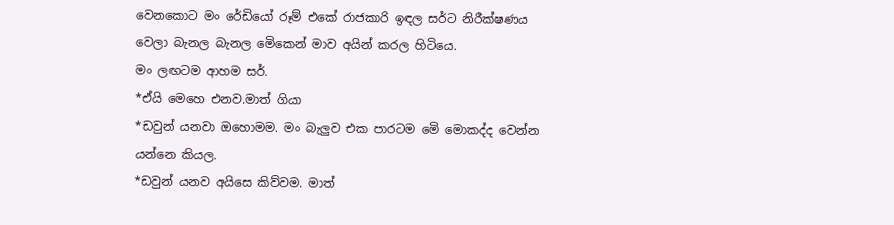වෙනකොට මං රේඩියෝ රූම් එකේ රාජකාරි ඉඳල සර්ට නිරීක්ෂණය වෙලා බැනල බැනල මෙිකෙන් මාව අයින් කරල හිටියෙ.
මං ලඟටම ආහම සර්.
*ඒයි මෙහෙ එනව.මාත් ගියා
*ඩවුන් යනවා ඔහොමම. මං බැලුව එක පාරටම මෙි මොකද්ද වෙන්න යන්නෙ කියල.
*ඩවුන් යනව අයිසෙ කිව්වම. මාත්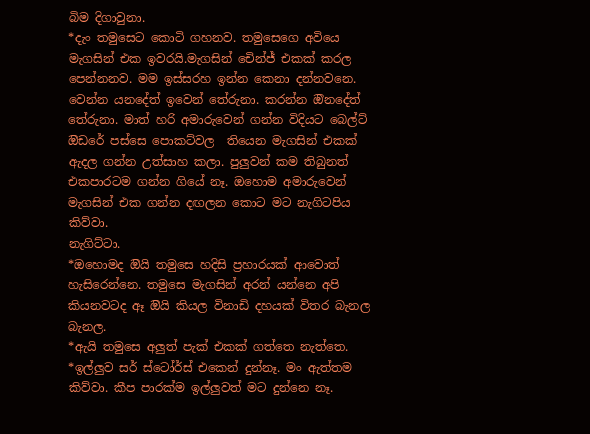බිම දිගාවුනා.
*දැං තමුසෙට කොටි ගහනව. තමුසෙගෙ අවියෙ මැගසින් එක ඉවරයි.මැගසින් චෙින්ජ් එකක් කරල පෙන්නනව. මම ඉස්සරහ ඉන්න කෙනා දන්නවනෙ. වෙන්න යනදේත් ඉවෙන් තේරුනා. කරන්න ඔිනදේත් තේරුනා. මාත් හරි අමාරුවෙන් ගන්න විදියට බෙල්ට් ඔිඩරේ පස්සෙ පොකට්වල  තියෙන මැගසින් එකක් ඇදල ගන්න උත්සාහ කලා. පුලුවන් කම තිබුනත් එකපාරටම ගන්න ගියේ නෑ. ඔහොම අමාරුවෙන් මැගසින් එක ගන්න දඟලන කොට මට නැගිටපිය කිව්වා.
නැගිට්ටා.
*ඔහොමද ඔියි තමුසෙ හදිසි ප්‍රහාරයක් ආවොත් හැසිරෙන්නෙ. තමුසෙ මැගසින් අරන් යන්නෙ අපි කියනවටද ඈ ඔියි කියල විනාඩි දහයක් විතර බැනල බැනල.
*ඇයි තමුසෙ අලුත් පැක් එකක් ගත්තෙ නැත්තෙ.
*ඉල්ලුව සර් ස්ටෝර්ස් එකෙන් දුන්නෑ. මං ඇත්තම කිව්වා. කීප පාරක්ම ඉල්ලුවත් මට දුන්නෙ නෑ.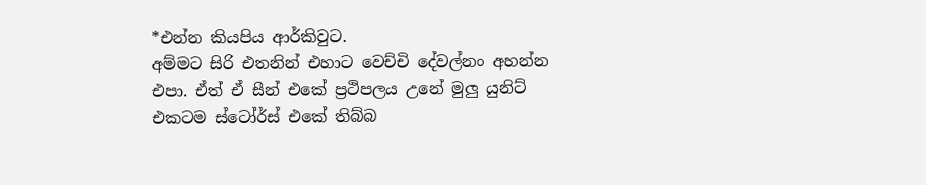*එන්න කියපිය ආර්කිවුට.
අම්මට සිරි එතනින් එහාට වෙච්චි දේවල්නං අහන්න එපා. ඒත් ඒ සීන් එකේ ප්‍රථිපලය උනේ මුලු යුනිට් එකටම ස්ටෝර්ස් එකේ තිබ්බ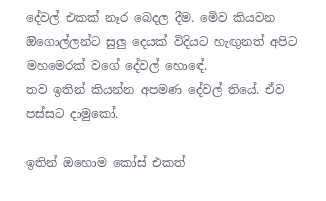දේවල් එකක් නෑර බෙදල දීම. මෙිව කියවන ඔිගොල්ලන්ට සුලු දෙයක් විදියට හැඟුනත් අපිට මහමෙරක් වගේ දේවල් හොඳේ.
තව ඉතින් කියන්න අපමණ දේවල් තියේ. ඒව පස්සට දාමුකෝ.

ඉතින් ඔහොම කෝස් එකත්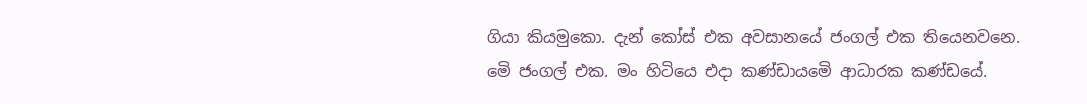ගියා කියමුකො. දැන් කෝස් එක අවසානයේ ජංගල් එක තියෙනවනෙ.
මෙි ජංගල් එක. මං හිටියෙ එදා කණ්ඩායමෙි ආධාරක කණ්ඩයේ.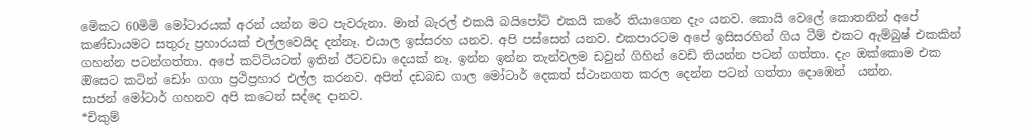මෙිකට 60මිමි මෝටාරයක් අරන් යන්න මට පැවරුනා. මාත් බැරල් එකයි බයිපෝට් එකයි කරේ තියාගෙන දැං යනව. කොයි වෙලේ කොතනින් අපේ කණ්ඩායමට සතුරු ප්‍රහාරයක් එල්ලවෙයිද දන්නෑ. එයාල ඉස්සරහ යනව. අපි පස්සෙන් යනව. එකපාරටම අපේ ඉසිසරහින් ගිය ටීම් එකට ඇම්බුෂ් එකකින් ගහන්න පටන්ගත්තා. අපේ කට්ටියටත් ඉතින් ඊටවඩා දෙයක් නෑ. ඉන්න ඉන්න තැන්වලම ඩවුන් ගිහින් වෙඩි තියන්න පටන් ගත්තා. දැං ඔක්කොම එක ඔිසෙට කටින් ඩෝං ගගා ප්‍රථිප්‍රහාර එල්ල කරනව. අපිත් දඩබඩ ගාල මෝටාර් දෙකත් ස්ථානගත කරල දෙන්න පටන් ගත්තා දොඹෙන්  යන්න.
සාජන් මෝටාර් ගහනව අපි කටෙන් සද්දෙ දානව.
*චිකුම්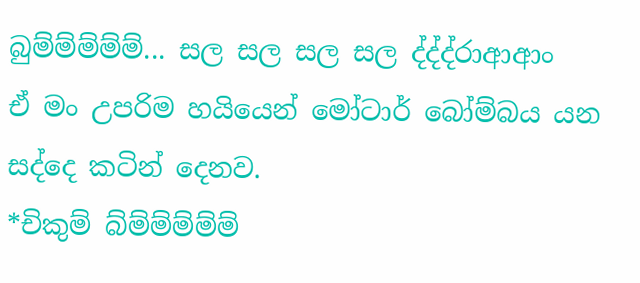බුම්ම්ම්ම්ම්... සල සල සල සල ද්ද්ද්රාආආං
ඒ මං උපරිම හයියෙන් මෝටාර් බෝම්බය යන සද්දෙ කටින් දෙනව.
*චිකුම් බ්ම්ම්ම්ම්ම්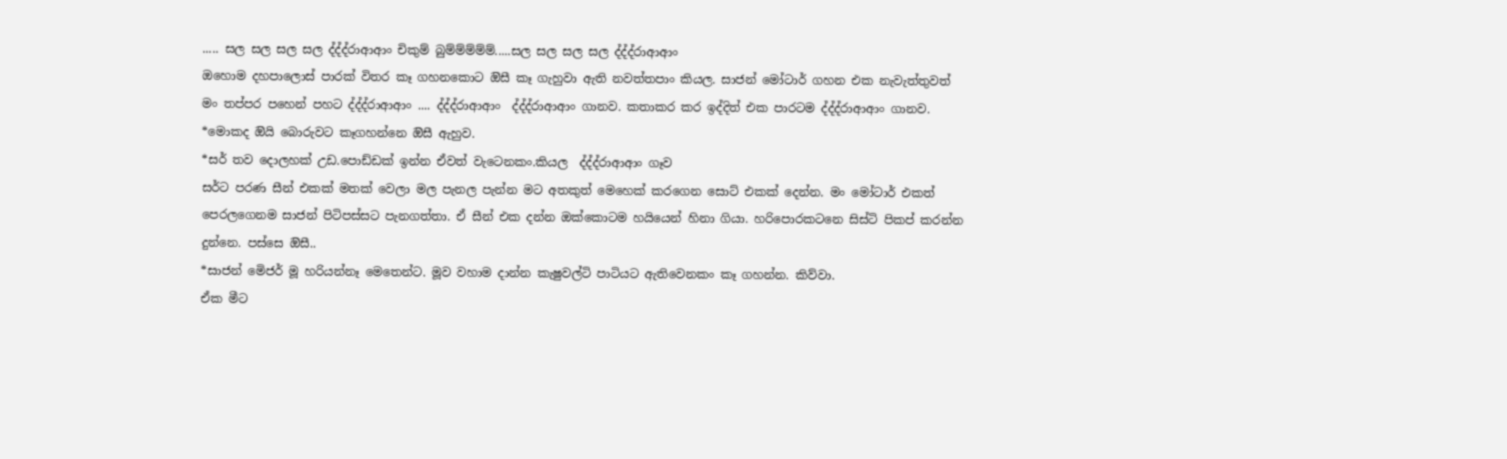..... සල සල සල සල ද්ද්ද්රාආආං චිකුම් බුම්ම්ම්ම්ම්.....සල සල සල සල ද්ද්ද්රාආආං
ඔහොම දහපාලොස් පාරක් විතර කෑ ගහනකොට ඔිසී කෑ ගැහුවා ඇති නවත්තපාං කියල. සාජන් මෝටාර් ගහන එක නැවැත්තුවත් මං තප්පර පහෙන් පහට ද්ද්ද්රාආආං .... ද්ද්ද්රාආආං  ද්ද්ද්රාආආං ගානව. කතාකර කර ඉද්දිත් එක පාරටම ද්ද්ද්රාආආං ගානව.
*මොකද ඔියි බොරුවට කෑගහන්නෙ ඔිසී ඇහුව.
*සර් තව දොලහක් උඩ.පොඩ්ඩක් ඉන්න ඒවත් වැටෙනකං.කියල  ද්ද්ද්රාආආං ගෑව
සර්ට පරණ සීන් එකක් මතක් වෙලා මල පැනල පැන්න මට අතකුත් මෙහෙක් කරගෙන සොට් එකක් දෙන්න. මං මෝටාර් එකත් පෙරලගෙනම සාජන් පිටිපස්සට පැනගත්තා. ඒ සීන් එක දන්න ඔක්කොටම හයියෙන් හිනා ගියා. හරිපොරකටනෙ සිස්ටි පිකප් කරන්න දුන්නෙ. පස්සෙ ඔිසී..
*සාජන් මෙිජර් මූ හරියන්නෑ මෙතෙන්ට. මූව වහාම දාන්න කැෂුවල්ටි පාටියට ඇතිවෙනකං කෑ ගහන්න. කිව්වා.
ඒක මීට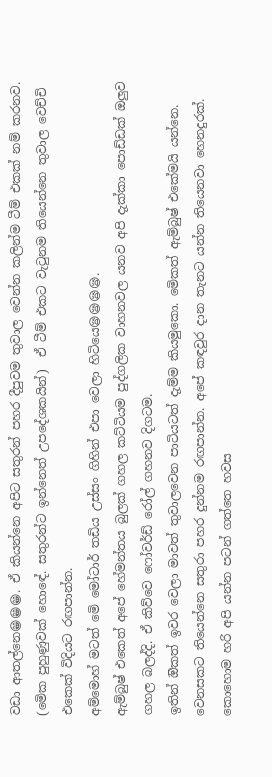වඩා ආතල්නෙ😁😁😁. ඒ කියන්නෙ අපිට සතුරන් පහර දීපුවම තුවාල වෙන්න කලින්ම ටීම් එකක් නම් කරනව. (මෙික පුහුණුවක් හොඳේ. සතුරන්ට ඉන්නෙත් උපදේශකයින්)  ඒ ටීම් එකට වැටුනම තියෙන්නෙ තුවාල වෙච්චි එකෙක් විදියට රඟපාන්න.
අම්මොහ් මටත් මෙි මෝටාර් තඩිය උස්සං ගිහින් එපා වෙලා හිටියෙ😪😪😪😪.
ඇම්බුෂ් එකෙත් අපේ හේමන්තය බුලක් ගහල කට්ටියම පුද්ගලික වාහනවල යනව අපි දැක්කා පොඩ්ඩක් ඔලුව ගහල බලද්දි. ඒ කිව්වෙ ෆෝවර්ඩ් රෝල් ගහනව දිගටම.
ඉතින් ඔිකත් ඉවර වෙලා මාවත් තුවාලවෙන පාටියටත් දැම්ම කියමුකො. මෙිකත් ඇම්බුෂ් එකේමයි යන්නෙ. වෙනසකට තියෙන්නෙ සතුරා පහර දුන්නම රඟපාන්න. අපේ කඳවුර දාන තැනට යන්න තියෙනවා හෙනදුරක්. කොහොම හරි අපි යන්න පටන් ගත්තෙ හවස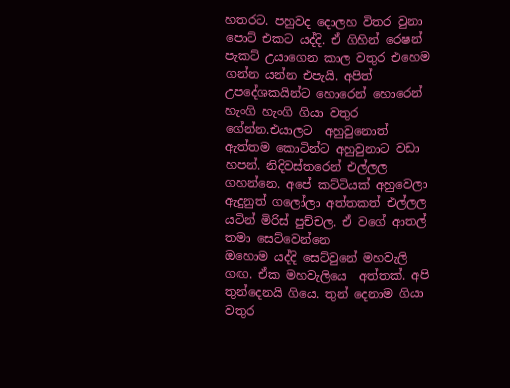හතරට. පහුවද දොලහ විතර වුනා පොට් එකට යද්දි. ඒ ගිහින් රෙෂන් පැකට් උයාගෙන කාල වතුර එහෙම  ගන්න යන්න එපැයි. අපිත් උපදේශකයින්ට හොරෙන් හොරෙන් හැංගි හැංගි ගියා වතුර ගේන්න.එයාලට  අහුවුනොත් ඇත්තම කොටින්ට අහුවුනාට වඩා හපන්. නිදිවස්තරෙන් එල්ලල ගහන්නෙ. අපේ කට්ටියක් අහුවෙලා ඇදුනුත් ගලෝලා අත්තකත් එල්ලල යටින් මිරිස් පුච්චල. ඒ වගේ ආතල් තමා සෙට්වෙන්නෙ
ඔහොම යද්දි සෙට්වුනේ මහවැලි ගඟ. ඒක මහවැලියෙ  අත්තක්. අපි තුන්දෙනයි ගියෙ. තුන් දෙනාම ගියා වතුර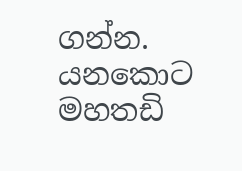ගන්න. යනකොට මහතඩි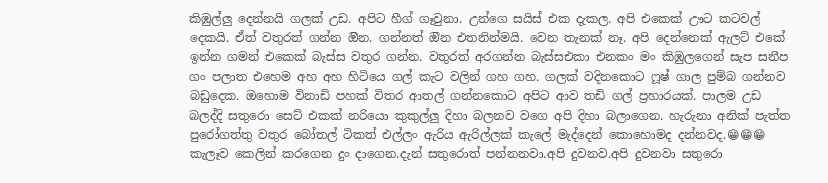කිඹුල්ලු දෙන්නයි ගලක් උඩ. අපිට හීග් ගෑවුනා. උන්ගෙ සයිස් එක දැකල. අපි එකෙක් ඌට කටවල් දෙකයි. ඒත් වතුරත් ගන්න ඔින. ගන්නත් ඔින එතනින්මයි. වෙන තැනක් නෑ. අපි දෙන්නෙක් ඇලට් එකේ ඉන්න ගමන් එකෙක් බැස්ස වතුර ගන්න. වතුරත් අරගන්න බැස්සඑකා එනකං මං කිඹුලගෙන් සැප සනීප ගං පලාත එහෙම අහ අහ හිටියෙ ගල් කැට වලින් ගහ ගහ. ගලක් වදිනකොට ෆූෂ් ගාල පුම්බ ගන්නව බඩුදෙක. ඔහොම විනාඩි පහක් විතර ආතල් ගන්නකොට අපිට ආව තඩි ගල් ප්‍රහාරයක්. පාලම උඩ බලද්දි සතුරො සෙට් එකක් නරියො කුකුල්ලු දිහා බලනව වගෙ අපි දිහා බලාගෙන. හැරුනා අනික් පැත්ත පුරෝගත්තු වතුර බෝතල් ටිකත් එල්ලං ඇරිය ඇරිල්ලක් කැලේ මැද්දෙන් කොහොමද දන්නවද.😁😁😁 කැලෑව කෙලින් කරගෙන දුං දාගෙන.දැන් සතුරොත් පන්නනවා.අපි දුවනව.අපි දුවනවා සතුරො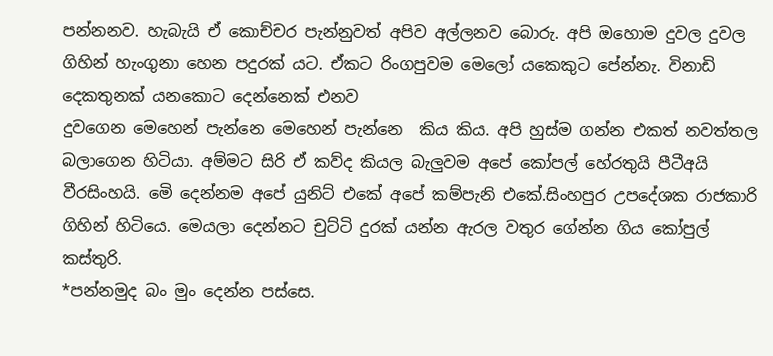පන්නනව. හැබැයි ඒ කොච්චර පැන්නුවත් අපිව අල්ලනව බොරු. අපි ඔහොම දුවල දුවල ගිහින් හැංගුනා හෙන පදුරක් යට. ඒකට රිංගපුවම මෙලෝ යකෙකුට පේන්නැ. විනාඩි දෙකතුනක් යනකොට දෙන්නෙක් එනව
දුවගෙන මෙහෙන් පැන්නෙ මෙහෙන් පැන්නෙ  කිය කිය. අපි හුස්ම ගන්න එකත් නවත්තල බලාගෙන හිටියා. අම්මට සිරි ඒ කව්ද කියල බැලුවම අපේ කෝපල් හේරතුයි පීටීඅයි වීරසිංහයි. මෙි දෙන්නම අපේ යුනිට් එකේ අපේ කම්පැනි එකේ.සිංහපුර උපදේශක රාජකාරි ගිහින් හිටියෙ. මෙයලා දෙන්නට චුට්ටි දුරක් යන්න ඇරල වතුර ගේන්න ගිය කෝපුල් කස්තුරි.
*පන්නමුද බං මුං දෙන්න පස්සෙ.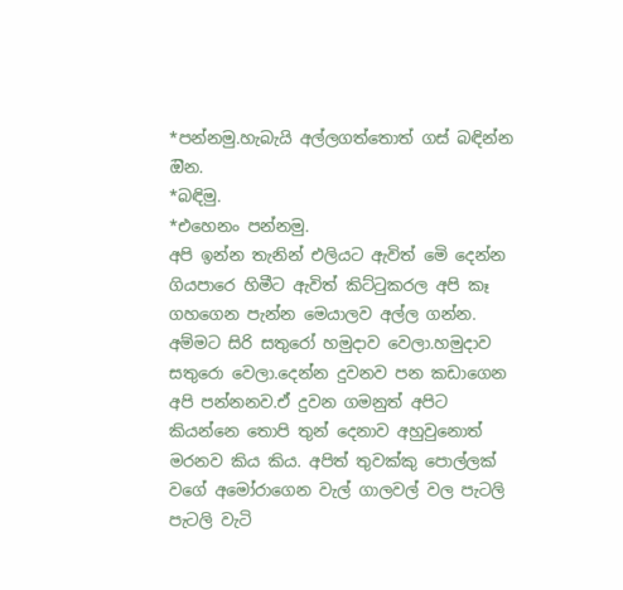*පන්නමු.හැබැයි අල්ලගත්තොත් ගස් බඳින්න ඔින.
*බඳිමු.
*එහෙනං පන්නමු.
අපි ඉන්න තැනින් එලියට ඇවිත් මෙි දෙන්න ගියපාරෙ හිමීට ඇවිත් කිට්ටුකරල අපි කෑ ගහගෙන පැන්න මෙයාලව අල්ල ගන්න. අම්මට සිරි සතුරෝ හමුදාව වෙලා.හමුදාව සතුරො වෙලා.දෙන්න දුවනව පන කඩාගෙන අපි පන්නනව.ඒ දුවන ගමනුත් අපිට කියන්නෙ තොපි තුන් දෙනාව අහුවුනොත්  මරනව කිය කිය. අපිත් තුවක්කු පොල්ලක් වගේ අමෝරාගෙන වැල් ගාලවල් වල පැටලි පැටලි වැටි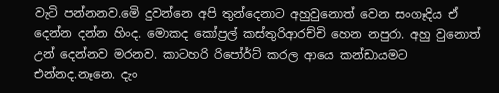වැටි පන්නනව.මෙි දුවන්නෙ අපි තුන්දෙනාට අහුවුනොත් වෙන සංගෑදිය ඒ දෙන්න දන්න හිංද. මොකද කෝප්‍රල් කස්තුරිආරච්චි හෙන නපුරා. අහු වුනොත් උන් දෙන්නව මරනව. කාටහරි රිපෝර්ට් කරල ආයෙ කන්ඩායමට එන්නද.නෑනෙ. දැං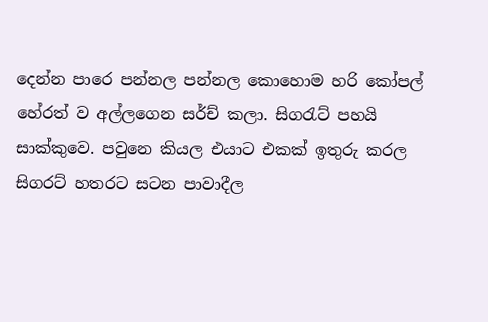දෙන්න පාරෙ පන්නල පන්නල කොහොම හරි කෝපල් හේරත් ව අල්ලගෙන සර්ච් කලා. සිගරැට් පහයි සාක්කුවෙ. පවුනෙ කියල එයාට එකක් ඉතුරු කරල සිගරට් හතරට සටන පාවාදීල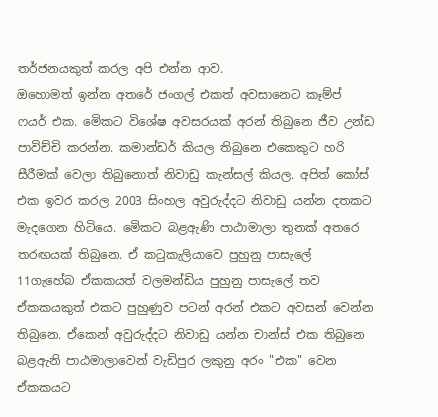තර්ජනයකුත් කරල අපි එන්න ආව.
ඔහොමත් ඉන්න අතරේ ජංගල් එකත් අවසානෙට කෑම්ප් ෆයර් එක. මෙිකට විශේෂ අවසරයක් අරන් තිබුනෙ ජීව උන්ඩ පාවිච්චි කරන්න. කමාන්ඩර් කියල තිබුනෙ එකෙකුට හරි සීරීමක් වෙලා තිබුනොත් නිවාඩු කැන්සල් කියල. අපිත් කෝස් එක ඉවර කරල 2003 සිංහල අවුරුද්දට නිවාඩු යන්න දතකට මැදගෙන හිටියෙ. මෙිකට බළඇණි පාඨාමාලා තුනක් අතරෙ තරඟයක් තිබුනෙ. ඒ කටුකැලියාවෙ පුහුනු පාසැලේ  11ගැහේබ ඒකකයත් වලමන්ඩිය පුහුනු පාසැලේ තව ඒකකයකුත් එකට පුහුණුව පටන් අරන් එකට අවසන් වෙන්න තිබුනෙ. ඒකෙන් අවුරුද්දට නිවාඩු යන්න චාන්ස් එක තිබුනෙ බළඇනි පාඨමාලාවෙන් වැඩිපුර ලකුනු අරං "එක" වෙන ඒකකයට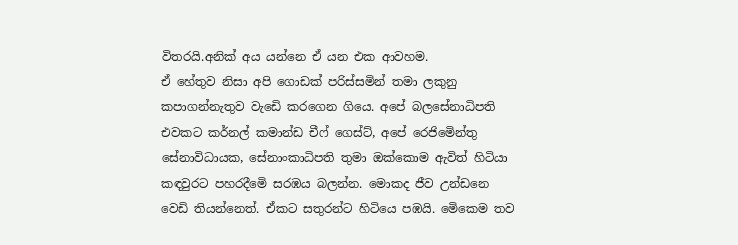විතරයි.අනික් අය යන්නෙ ඒ යන එක ආවහම.
ඒ හේතුව නිසා අපි ගොඩක් පරිස්සමින් තමා ලකුනු කපාගන්නැතුව වැඩෙි කරගෙන ගියෙ. අපේ බලසේනාධිපති එවකට කර්නල් කමාන්ඩ චීෆ් ගෙස්ට්, අපේ රෙජිමෙින්තු සේනාවිධායක, සේනාංකාධිපති තුමා ඔක්කොම ඇවිත් හිටියා කඳවුරට පහරදීමෙි සරඹය බලන්න. මොකද ජීව උන්ඩනෙ වෙඩි තියන්නෙත්. ඒකට සතුරන්ට හිටියෙ පඹයි. මෙිකෙම තව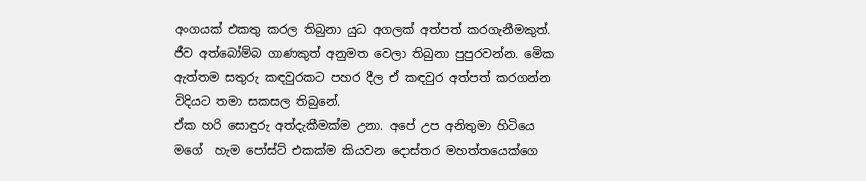අංගයක් එකතු කරල තිබුනා යුධ අගලක් අත්පත් කරගැනීමකුත්. ජීව අත්බෝම්බ ගාණකුත් අනුමත වෙලා තිබුනා පුපුරවන්න. මෙික ඇත්තම සතුරු කඳවුරකට පහර දීල ඒ කඳවුර අත්පත් කරගන්න විදියට තමා සකසල තිබුනේ.
ඒක හරි සොඳුරු අත්දැකීමක්ම උනා. අපේ උප අනිතුමා හිටියෙ මගේ  හැම පෝස්ට් එකක්ම කියවන දොස්තර මහත්තයෙක්ගෙ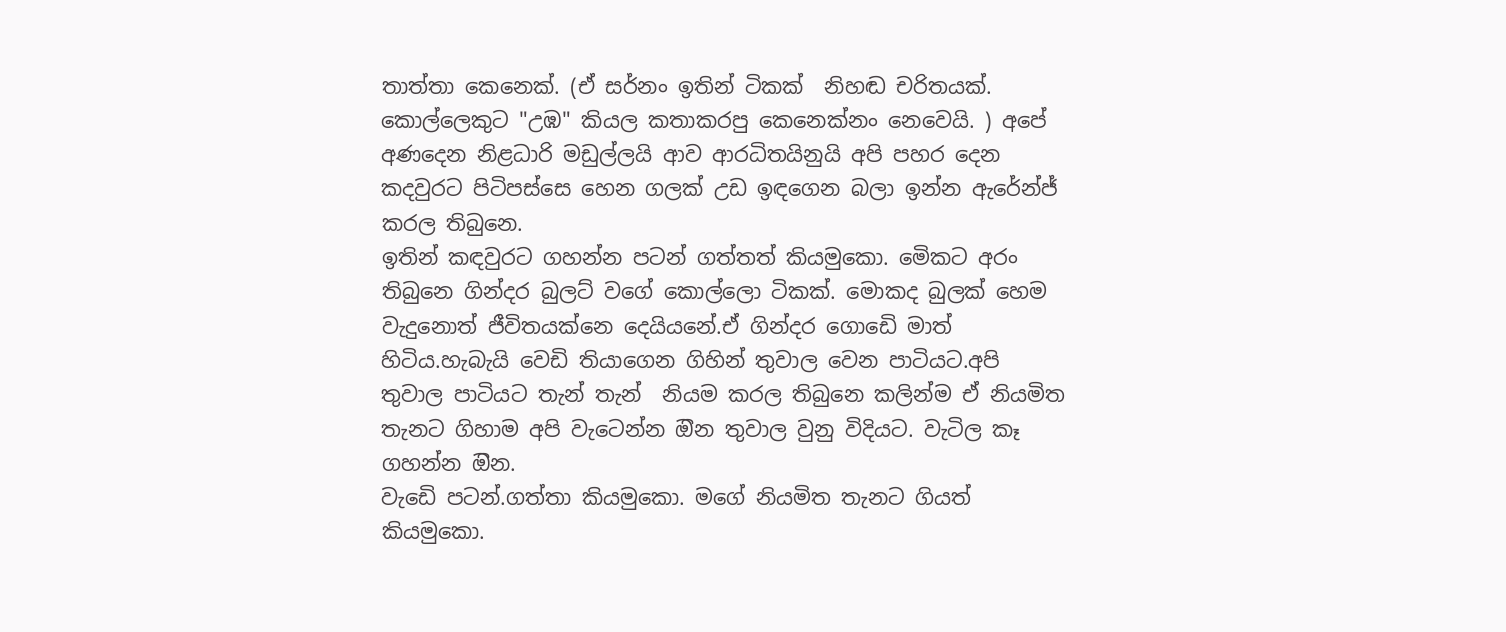තාත්තා කෙනෙක්. (ඒ සර්නං ඉතින් ටිකක්  නිහඬ චරිතයක්. කොල්ලෙකුට "උඹ" කියල කතාකරපු කෙනෙක්නං නෙවෙයි. ) අපේ අණදෙන නිළධාරි මඩුල්ලයි ආව ආරධිතයිනුයි අපි පහර දෙන කදවුරට පිටිපස්සෙ හෙන ගලක් උඩ ඉඳගෙන බලා ඉන්න ඇරේන්ජ් කරල තිබුනෙ.
ඉතින් කඳවුරට ගහන්න පටන් ගත්තත් කියමුකො. මෙිකට අරං තිබුනෙ ගින්දර බුලට් වගේ කොල්ලො ටිකක්. මොකද බුලක් හෙම වැදුනොත් ජීවිතයක්නෙ දෙයියනේ.ඒ ගින්දර ගොඩෙි මාත් හිටිය.හැබැයි වෙඩි තියාගෙන ගිහින් තුවාල වෙන පාටියට.අපි තුවාල පාටියට තැන් තැන්  නියම කරල තිබුනෙ කලින්ම ඒ නියමිත තැනට ගිහාම අපි වැටෙන්න ඔින තුවාල වුනු විදියට. වැටිල කෑ ගහන්න ඔින.
වැඩෙි පටන්.ගත්තා කියමුකො. මගේ නියමිත තැනට ගියත් කියමුකො.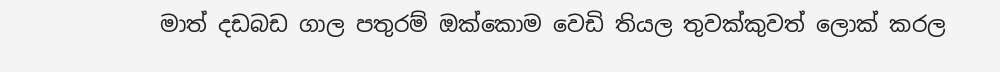මාත් දඩබඩ ගාල පතුරම් ඔක්කොම වෙඩි තියල තුවක්කුවත් ලොක් කරල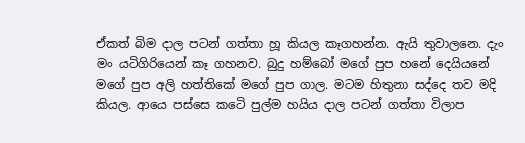ඒකත් බිම දාල පටන් ගත්තා හූ කියල කෑගහන්න. ඇයි තුවාලනෙ. දැං මං යටිගිරියෙන් කෑ ගහනව. බුදු හම්බෝ මගේ පුප හනේ දෙයියනේ මගේ පුප අලි හත්තිකේ මගේ පුප ගාල. මටම හිතුනා සද්දෙ තව මදි කියල. ආයෙ පස්සෙ කටෙි පුල්ම හයිය දාල පටන් ගත්තා විලාප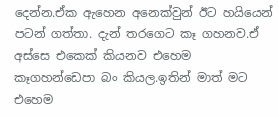දෙන්න.ඒක ඇහෙන අනෙක්වුන් ඊට හයියෙන් පටන් ගත්තා. දැන් තරගෙට කෑ ගහනව.ඒ අස්සෙ එකෙක් කියනව එහෙම කෑගහන්ඩෙපා බං කියල.ඉතින් මාත් මට එහෙම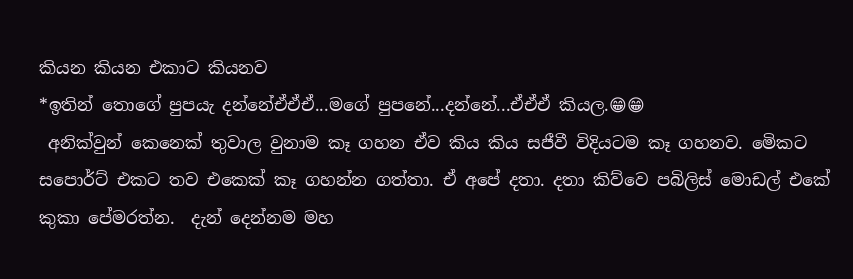කියන කියන එකාට කියනව
*ඉතින් තොගේ පුපයැ දන්නේඒඒඒ...මගේ පුපනේ...දන්නේ...ඒඒඒ කියල.😁😁
 අනික්වුන් කෙනෙක් තුවාල වුනාම කෑ ගහන ඒව කිය කිය සජීවී විදියටම කෑ ගහනව. මෙිකට සපොර්ට් එකට තව එකෙක් කෑ ගහන්න ගත්තා. ඒ අපේ දතා. දතා කිව්වෙ පබිලිස් මොඩල් එකේ කුකා පේමරත්න.  දැන් දෙන්නම මහ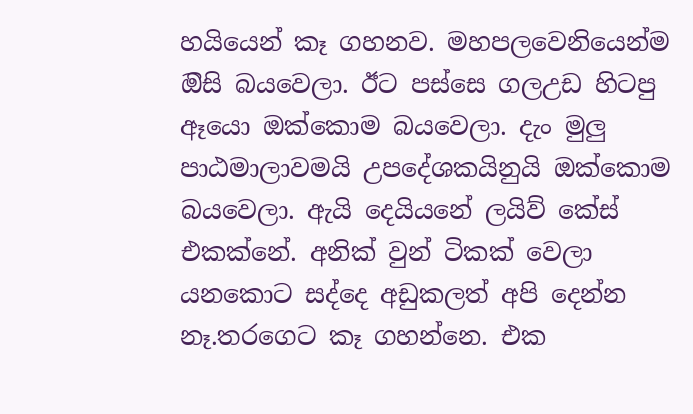හයියෙන් කෑ ගහනව. මහපලවෙනියෙන්ම ඔිසි බයවෙලා. ඊට පස්සෙ ගලඋඩ හිටපු ඈයො ඔක්කොම බයවෙලා. දැං මුලු පාඨමාලාවමයි උපදේශකයිනුයි ඔක්කොම බයවෙලා. ඇයි දෙයියනේ ලයිව් කේස් එකක්නේ. අනික් වුන් ටිකක් වෙලා යනකොට සද්දෙ අඩුකලත් අපි දෙන්න  නෑ.තරගෙට කෑ ගහන්නෙ. එක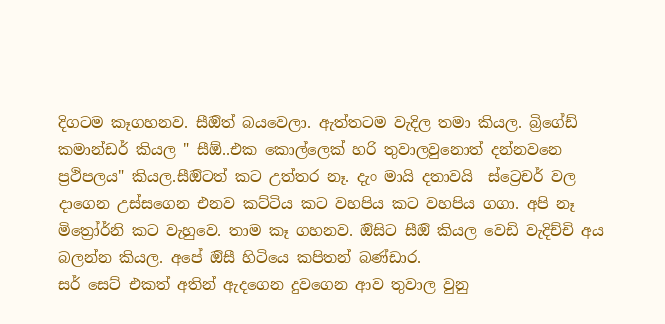දිගටම කෑගහනව. සීඔිත් බයවෙලා. ඇත්තටම වැදිල තමා කියල. බ්‍රිගේඩ් කමාන්ඩර් කියල " සීඕ..එක කොල්ලෙක් හරි තුවාලවුනොත් දන්නවනෙ ප්‍රථිපලය" කියල.සීඔිටත් කට උත්තර නෑ. දැං මායි දතාවයි  ස්ට්‍රෙචර් වල දාගෙන උස්සගෙන එනව කට්ටිය කට වහපිය කට වහපිය ගගා. අපි නෑ මිත්‍රෝර්නි කට වැහුවෙ. තාම කෑ ගහනව. ඔිසිට සීඔි කියල වෙඩි වැදිච්චි අය බලන්න කියල. අපේ ඔිසී හිටියෙ කපිතන් බණ්ඩාර.
සර් සෙට් එකත් අතින් ඇදගෙන දුවගෙන ආව තුවාල වුනු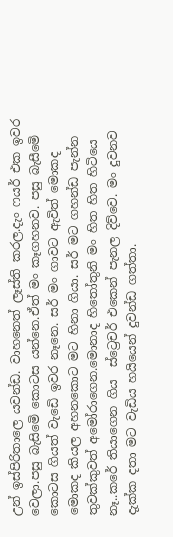උන් ඉස්පිරිතාලෙ යවන්ඩ. වාහනෙත් ලෑස්ති කරල.දැං ෆයර් එක ඉවර වෙලා.පසු බැසිමෙි කොටස යන්නෙ.ඒත් මං කෑගහනව. පසු බැසීමෙි කොටස ගියත් වැඩෙි ඉවර නෑනෙ. සර් මං ගාවට ඇවිත් මොකද මොකද කියල අහනකොට මට හිනා ගියා. සර් මට ගහන්ඩ පැන්න තුවක්කුවත් අමෝරාගෙන.මොනාද හිතෝතුනි මං හිත හිත හිටියෙ නෑ..කරේ තියාගෙන ගිය  ස්ට්‍රෙචර් එකෙන් පැනල දිව්වෙ. මං දුවනව දැක්ක දතා මට වැඩිය හයියෙන් දුවන්ඩ ගත්තා.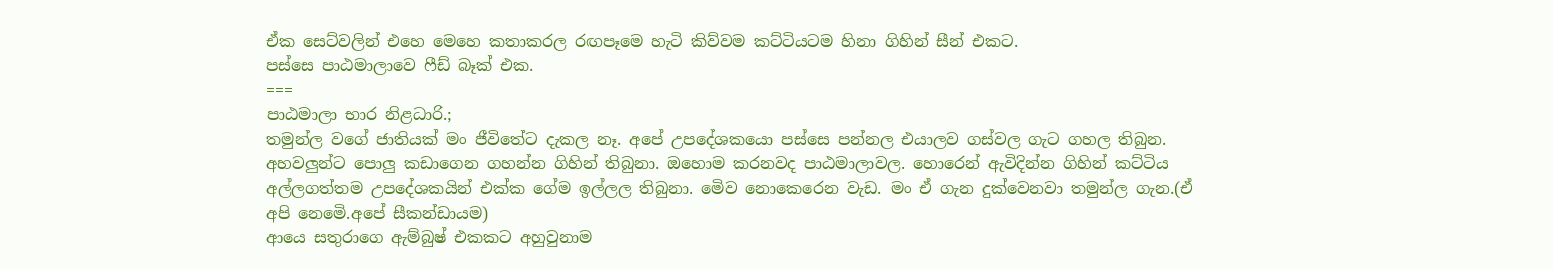ඒක සෙට්වලින් එහෙ මෙහෙ කතාකරල රඟපෑමෙ හැටි කිව්වම කට්ටියටම හිනා ගිහින් සීන් එකට.
පස්සෙ පාඨමාලාවෙ ෆීඩ් බෑක් එක.
===
පාඨමාලා භාර නිළධාරි.;
තමුන්ල වගේ ජාතියක් මං ජීවිතේට දැකල නෑ. අපේ උපදේශකයො පස්සෙ පන්නල එයාලව ගස්වල ගැට ගහල තිබුන. අහවලුන්ට පොලු කඩාගෙන ගහන්න ගිහින් තිබුනා. ඔහොම කරනවද පාඨමාලාවල. හොරෙන් ඇවිදින්න ගිහින් කට්ටිය අල්ලගත්තම උපදේශකයින් එක්ක ගේම ඉල්ලල තිබුනා. මෙිව නොකෙරෙන වැඩ. මං ඒ ගැන දුක්වෙනවා තමුන්ල ගැන.(ඒ අපි නෙමෙි.අපේ සීකන්ඩායම)
ආයෙ සතුරාගෙ ඇම්බුෂ් එකකට අහුවුනාම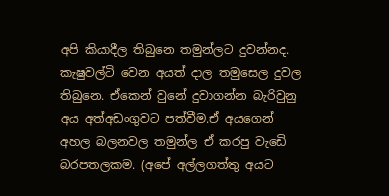අපි කියාදීල තිබුනෙ තමුන්ලට දුවන්නද. කැෂුවල්ටි වෙන අයත් දාල තමුසෙල දුවල තිබුනෙ. ඒකෙන් වුනේ දුවාගන්න බැරිවුනු අය අත්අඩංගුවට පත්වීම.ඒ අයගෙන් අහල බලනවල තමුන්ල ඒ කරපු වැඩෙි බරපතලකම. (අපේ අල්ලගත්තු අයට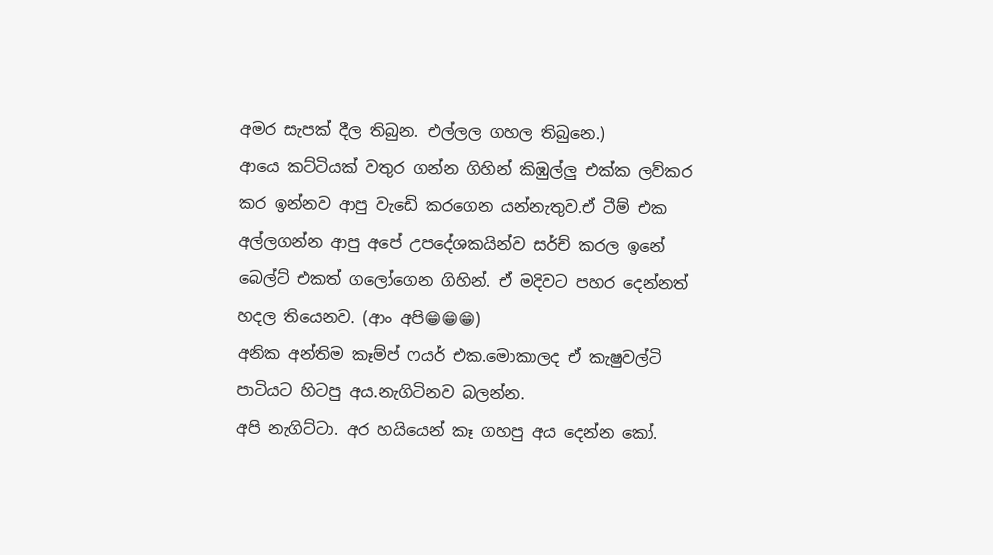අමර සැපක් දීල තිබුන. එල්ලල ගහල තිබුනෙ.)
ආයෙ කට්ටියක් වතුර ගන්න ගිහින් කිඹුල්ලු එක්ක ලව්කර කර ඉන්නව ආපු වැඩෙි කරගෙන යන්නැතුව.ඒ ටීම් එක අල්ලගන්න ආපු අපේ උපදේශකයින්ව සර්ච් කරල ඉනේ බෙල්ට් එකත් ගලෝගෙන ගිහින්. ඒ මදිවට පහර දෙන්නත් හදල තියෙනව. (ආං අපි😁😁😁)
අනික අන්තිම කෑම්ප් ෆයර් එක.මොකාලද ඒ කැෂුවල්ටි පාටියට හිටපු අය.නැගිටිනව බලන්න.
අපි නැගිට්ටා. අර හයියෙන් කෑ ගහපු අය දෙන්න කෝ.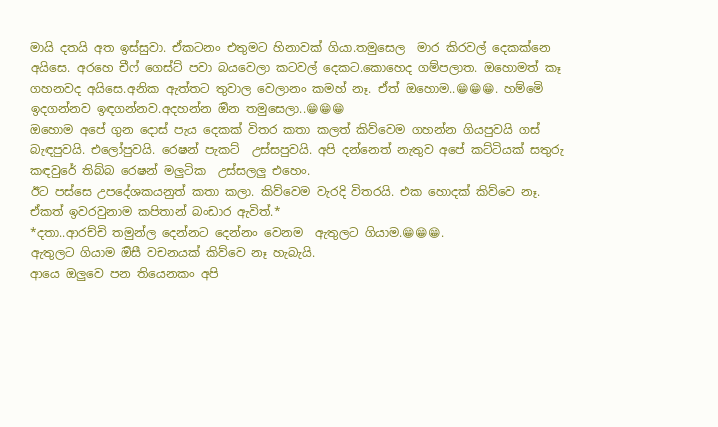මායි දතයි අත ඉස්සුවා. ඒකටනං එතුමට හිනාවක් ගියා.තමුසෙල  මාර කිරවල් දෙකක්නෙ අයිසෙ. අරහෙ චීෆ් ගෙස්ට් පවා බයවෙලා කටවල් දෙකට.කොහෙද ගම්පලාත. ඔහොමත් කෑ ගහනවද අයිසෙ.අනික ඇත්තට තුවාල වෙලානං කමහ් නෑ. ඒත් ඔහොම..😁😁😁. හම්මෙි ඉදගන්නව ඉඳගන්නව.අදහන්න ඔින තමුසෙලා..😁😁😁
ඔහොම අපේ ගුන දොස් පැය දෙකක් විතර කතා කලත් කිව්වෙම ගහන්න ගියපුවයි ගස් බැඳපුවයි. එලෝපුවයි. රෙෂන් පැකට්  උස්සපුවයි. අපි දන්නෙත් නැතුව අපේ කට්ටියක් සතුරු කඳවුරේ තිබ්බ රෙෂන් මලුටික  උස්සලලු එහෙං.
ඊට පස්සෙ උපදේශකයනුත් කතා කලා. කිව්වෙම වැරදි විතරයි. එක හොදක් කිව්වෙ නෑ.
ඒකත් ඉවරවුනාම කපිතාන් බංඩාර ඇවිත්.*
*දතා..ආරච්චි තමුන්ල දෙන්නට දෙන්නං වෙනම  ඇතුලට ගියාම.😁😁😁.
ඇතුලට ගියාම ඔිසී වචනයක් කිව්වෙ නෑ හැබැයි.
ආයෙ ඔලුවෙ පන තියෙනකං අපි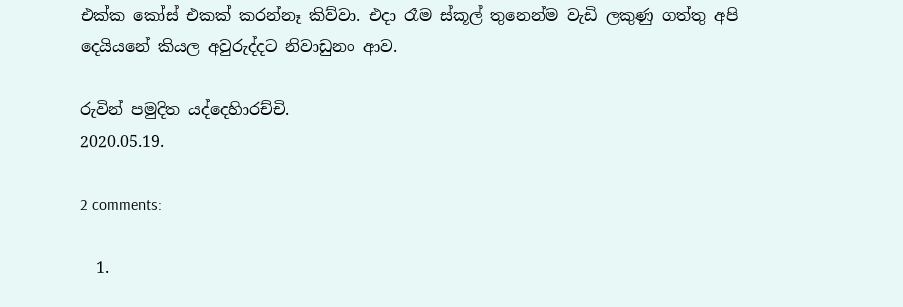එක්ක කෝස් එකක් කරන්නෑ කිව්වා. එදා රෑම ස්කූල් තුනෙන්ම වැඩි ලකුණු ගත්තු අපි දෙයියනේ කියල අවුරුද්දට නිවාඩුනං ආව.

රුවින් පමුදිත යද්දෙහිාරච්චි.
2020.05.19.

2 comments:

  1.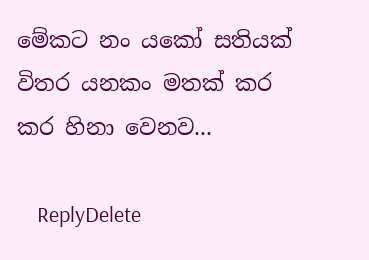මේකට නං යකෝ සතියක් විතර යනකං මතක් කර කර හිනා වෙනව...

    ReplyDelete